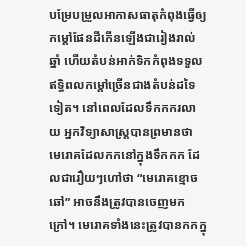បម្រែបម្រួលអាកាសធាតុកំពុងធ្វើឲ្យកម្ដៅផែនដីកើនឡើងជារៀងរាល់ឆ្នាំ ហើយតំបន់អាក់ទិកកំពុងទទួលឥទ្ធិពលកម្ដៅច្រើនជាងតំបន់ដទៃទៀត។ នៅពេលដែលទឹកកករលាយ អ្នកវិទ្យាសាស្ត្របានព្រមានថា មេរោគដែលកកនៅក្នុងទឹកកក ដែលជារឿយៗហៅថា “មេរោគខ្មោចឆៅ” អាចនឹងត្រូវបានចេញមកក្រៅ។ មេរោគទាំងនេះត្រូវបានកកក្នុ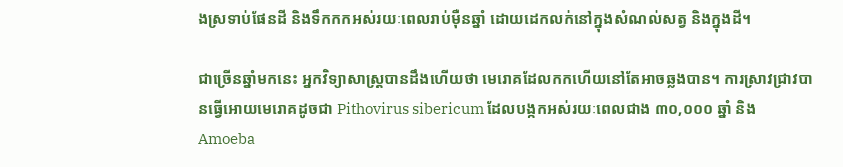ងស្រទាប់ផែនដី និងទឹកកកអស់រយៈពេលរាប់ម៉ឺនឆ្នាំ ដោយដេកលក់នៅក្នុងសំណល់សត្វ និងក្នុងដី។

ជាច្រើនឆ្នាំមកនេះ អ្នកវិទ្យាសាស្ត្របានដឹងហើយថា មេរោគដែលកកហើយនៅតែអាចឆ្លងបាន។ ការស្រាវជ្រាវបានធ្វើអោយមេរោគដូចជា Pithovirus sibericum ដែលបង្កកអស់រយៈពេលជាង ៣០,០០០ ឆ្នាំ និង Amoeba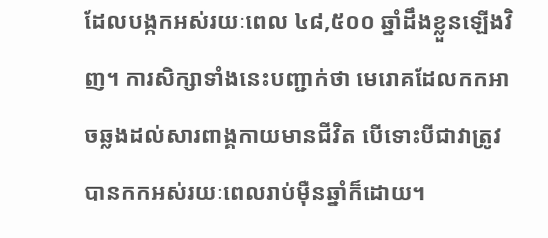ដែលបង្កកអស់រយៈពេល ៤៨,៥០០ ឆ្នាំដឹងខ្លួនឡើងវិញ។ ការសិក្សាទាំងនេះបញ្ជាក់ថា មេរោគដែលកកអាចឆ្លងដល់សារពាង្គកាយមានជីវិត បើទោះបីជាវាត្រូវបានកកអស់រយៈពេលរាប់ម៉ឺនឆ្នាំក៏ដោយ។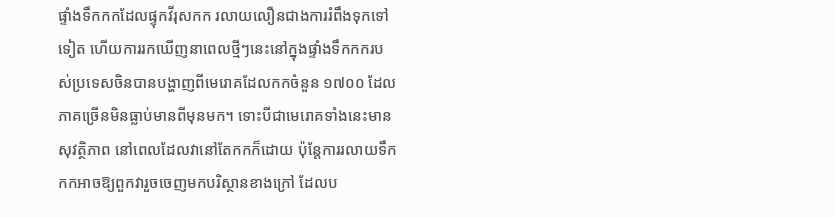ផ្ទាំងទឹកកកដែលផ្ទុកវីរុសកក រលាយលឿនជាងការរំពឹងទុកទៅទៀត ហើយការរកឃើញនាពេលថ្មីៗនេះនៅក្នុងផ្ទាំងទឹកកករបស់ប្រទេសចិនបានបង្ហាញពីមេរោគដែលកកចំនួន ១៧០០ ដែលភាគច្រើនមិនធ្លាប់មានពីមុនមក។ ទោះបីជាមេរោគទាំងនេះមានសុវត្ថិភាព នៅពេលដែលវានៅតែកកក៏ដោយ ប៉ុន្តែការរលាយទឹកកកអាចឱ្យពួកវារួចចេញមកបរិស្ថានខាងក្រៅ ដែលប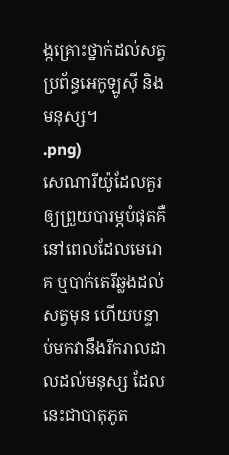ង្កគ្រោះថ្នាក់ដល់សត្វ ប្រព័ន្ធអេកូឡូស៊ី និងមនុស្ស។
.png)
សេណារីយ៉ូដែលគួរឲ្យព្រួយបារម្ភបំផុតគឺនៅពេលដែលមេរោគ ឬបាក់តេរីឆ្លងដល់សត្វមុន ហើយបន្ទាប់មកវានឹងរីករាលដាលដល់មនុស្ស ដែលនេះជាបាតុភូត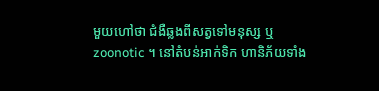មួយហៅថា ជំងឺឆ្លងពីសត្វទៅមនុស្ស ឬ zoonotic ។ នៅតំបន់អាក់ទិក ហានិភ័យទាំង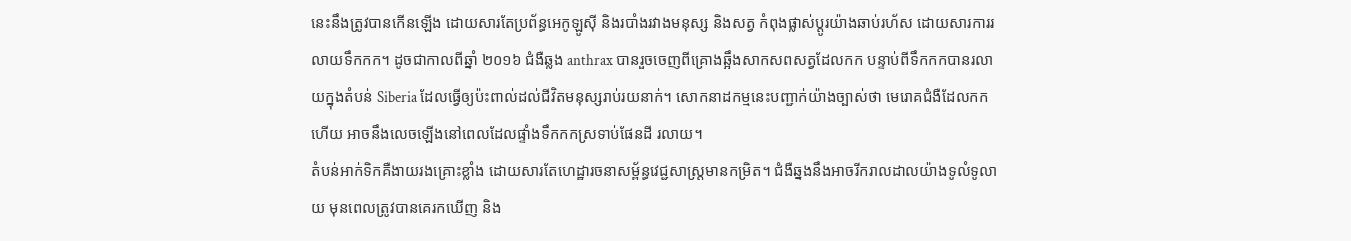នេះនឹងត្រូវបានកើនឡើង ដោយសារតែប្រព័ន្ធអេកូឡូស៊ី និងរបាំងរវាងមនុស្ស និងសត្វ កំពុងផ្លាស់ប្តូរយ៉ាងឆាប់រហ័ស ដោយសារការរលាយទឹកកក។ ដូចជាកាលពីឆ្នាំ ២០១៦ ជំងឺឆ្លង anthrax បានរួចចេញពីគ្រោងឆ្អឹងសាកសពសត្វដែលកក បន្ទាប់ពីទឹកកកបានរលាយក្នុងតំបន់ Siberia ដែលធ្វើឲ្យប៉ះពាល់ដល់ជីវិតមនុស្សរាប់រយនាក់។ សោកនាដកម្មនេះបញ្ជាក់យ៉ាងច្បាស់ថា មេរោគជំងឺដែលកកហើយ អាចនឹងលេចឡើងនៅពេលដែលផ្ទាំងទឹកកកស្រទាប់ផែនដី រលាយ។
តំបន់អាក់ទិកគឺងាយរងគ្រោះខ្លាំង ដោយសារតែហេដ្ឋារចនាសម្ព័ន្ធវេជ្ជសាស្រ្តមានកម្រិត។ ជំងឺឆ្នងនឹងអាចរីករាលដាលយ៉ាងទូលំទូលាយ មុនពេលត្រូវបានគេរកឃើញ និង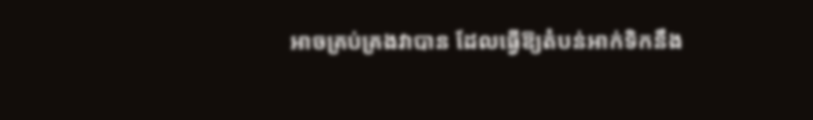អាចគ្រប់គ្រងវាបាន ដែលធ្វើឱ្យតំបន់អាក់ទិកនឹង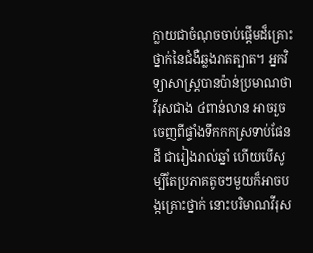ក្លាយជាចំណុចចាប់ផ្តើមដ៏គ្រោះថ្នាក់នៃជំងឺឆ្លងរាតត្បាត។ អ្នកវិទ្យាសាស្ត្របានប៉ាន់ប្រមាណថាវីរុសជាង ៤ពាន់លាន អាចរួចចេញពីផ្ទាំងទឹកកកស្រទាប់ផែនដី ជារៀងរាល់ឆ្នាំ ហើយបើសូម្បីតែប្រភាគតូចៗមួយក៏អាចបង្កគ្រោះថ្នាក់ នោះបរិមាណវីរុស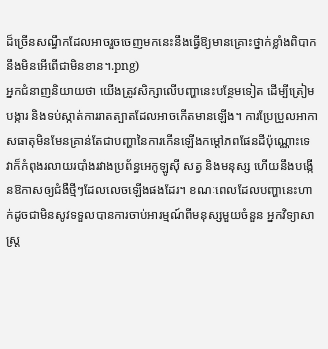ដ៏ច្រើនសណ្ធឹកដែលអាចរួចចេញមកនេះនឹងធ្វើឱ្យមានគ្រោះថ្នាក់ខ្លាំងពិបាកនឹងមិនអើពើជាមិនខាន។.png)
អ្នកជំនាញនិយាយថា យើងត្រូវសិក្សាលើបញ្ហានេះបន្ថែមទៀត ដើម្បីត្រៀមបង្ការ និងទប់ស្កាត់ការរាតត្បាតដែលអាចកើតមានឡើង។ ការប្រែប្រួលអាកាសធាតុមិនមែនគ្រាន់តែជាបញ្ហានៃការកើនឡើងកម្ដៅភពផែនដីប៉ុណ្ណោះទេ វាក៏កំពុងរលាយរបាំងរវាងប្រព័ន្ធអេកូឡូស៊ី សត្វ និងមនុស្ស ហើយនឹងបង្កើនឱកាសឲ្យជំងឺថ្មីៗដែលលេចឡើងផងដែរ។ ខណៈពេលដែលបញ្ហានេះហាក់ដូចជាមិនសូវទទួលបានការចាប់អារម្មណ៍ពីមនុស្សមួយចំនួន អ្នកវិទ្យាសាស្ត្រ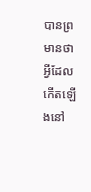បានព្រមានថាអ្វីដែលកើតឡើងនៅ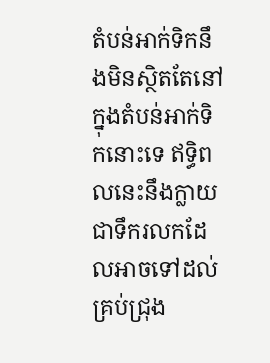តំបន់អាក់ទិកនឹងមិនស្ថិតតែនៅក្នុងតំបន់អាក់ទិកនោះទេ ឥទ្ធិពលនេះនឹងក្លាយជាទឹករលកដែលអាចទៅដល់គ្រប់ជ្រុង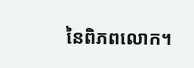នៃពិភពលោក។